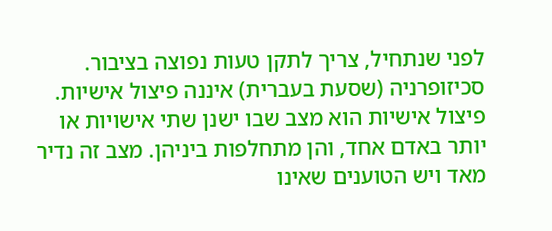לפני שנתחיל, צריך לתקן טעות נפוצה בציבור. סכיזופרניה (שסעת בעברית) איננה פיצול אישיות. פיצול אישיות הוא מצב שבו ישנן שתי אישויות או יותר באדם אחד, והן מתחלפות ביניהן. מצב זה נדיר מאד ויש הטוענים שאינו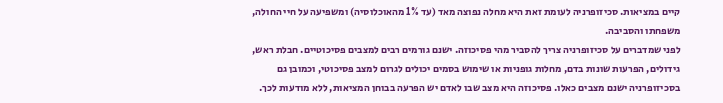קיים במציאות. סכיזופרניה לעומת זאת היא מחלה נפוצה מאד (עד 1% מהאוכלוסיה) ומשפיעה על חיי החולה, משפחתו והסביבה.
לפני שמדברים על סכיזופרניה צריך להסביר מהי פסיכוזה. ישנם גורמים רבים למצבים פסיכוטיים. חבלת ראש, גידולים, הפרעות שונות בדם, מחלות גופניות או שימוש בסמים יכולים לגרום למצב פסיכוטי, וכמובן גם בסכיזופרניה ישנם מצבים כאלו. פסיכוזה היא מצב שבו לאדם יש הפרעה בבוחן המציאות, ללא מודעות לכך.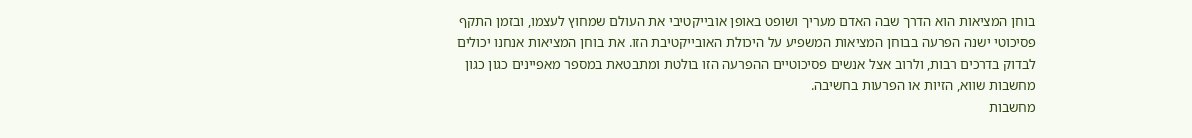בוחן המציאות הוא הדרך שבה האדם מעריך ושופט באופן אובייקטיבי את העולם שמחוץ לעצמו, ובזמן התקף פסיכוטי ישנה הפרעה בבוחן המציאות המשפיע על היכולת האובייקטיבת הזו. את בוחן המציאות אנחנו יכולים לבדוק בדרכים רבות, ולרוב אצל אנשים פסיכוטיים ההפרעה הזו בולטת ומתבטאת במספר מאפיינים כגון כגון מחשבות שווא, הזיות או הפרעות בחשיבה.
מחשבות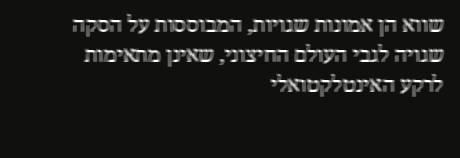שווא הן אמונות שגויות, המבוססות על הסקה שגויה לגבי העולם החיצוני, שאינן מתאימות לרקע האינטלקטואלי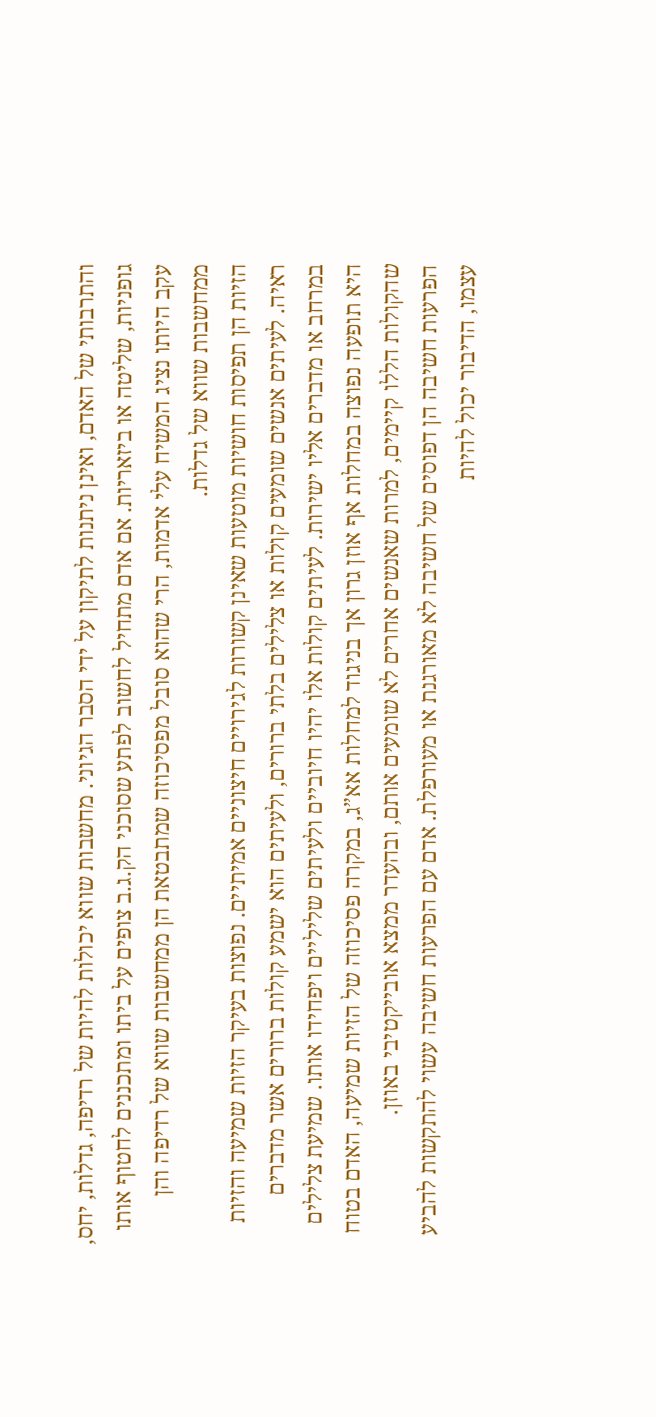והתרבותי של האדם, ואינן ניתנות לתיקון על ידי הסבר הגיוני. מחשבות שווא יכולות להיות של רדיפה, גדלות, יחס, גופניות, שליטה או ביזאריות. אם אדם מתחיל לחשוב לפתע שסוכני הק.ג.ב צופים על ביתו ומתכננים לחטוף אותו עקב היותו נציג המשיח עלי אדמות, הרי שהוא סובל מפסיכוזה שמתבטאת הן ממחשבות שווא של רדיפה והן ממחשבות שווא של גדלות.
הזיות הן תפיסות חושיות מוטעות שאינן קשורות לגירויים חיצוניים אמיתיים. נפוצות בעיקר הזיות שמיעה והזיות ראיה. לעיתים אנשים שומעים קולות או צלילים בלתי ברורים, ולעיתים הוא ישמע קולות ברורים אשר מדברים במרחב או מדברים אליו ישירות. לעיתים קולות אלו יהיו חיוביים ולעיתים שליליים ויפחידו אותו. שמיעת צלילים היא תופעה נפוצה במחלות אף אוזן גרון אך בניגוד למחלות אא”ג, במקרה פסיכוזה של הזיות שמיעה, האדם בטוח שהקולות הללו קיימים, למרות שאנשים אחרים לא שומעים אותם, ובהעדר ממצא אובייקטיבי באוזן.
הפרעות חשיבה הן דפוסים של חשיבה לא מאורגנת או מעורפלת. אדם עם הפרעות חשיבה עשוי להתקשות להביע עצמו, הדיבור יכול להיות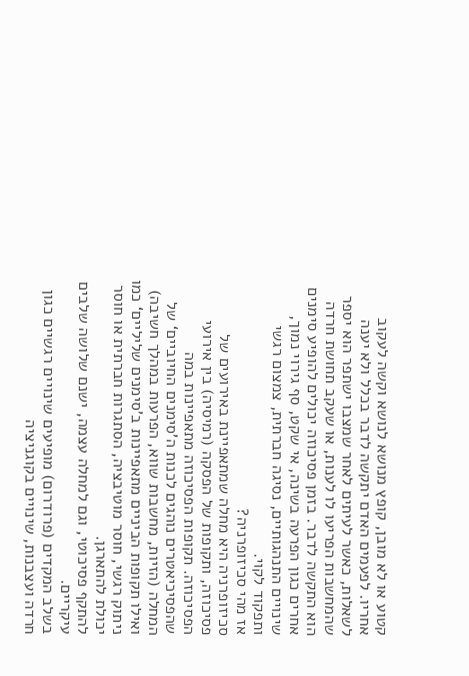קטוע או לא מובן, קופץ מנושא לנושא וקשה לעקוב אחריו. לפעמים האדם יתקשה לדבר בכלל ולא יענה לשאלות, כאשר לעיתים לאחר שמצבו ישתפר הוא יספר שהמחשבות הפריעו לו לענות, או שעקב תחושת חרדה הוא התקשה לדבר. בזמן פסיכוזה יכולים להופיע סימנים אחרים כגון הפרעה בשינה, אי שקט, סף גירוי נמוך, שינויים התנהגותיים, נסיגה חברתית, צמצום רגשי ותפקוד לקוי.
אז מהי סכיזופרניה?
סכיזופרניה היא מחלה שמתאפיינת באירועים של פסיכוזה, ותקופות של הפסקה (רמיסיה) בין אירועי הפסיכוזה. תקופות הפסיכוזה מתאפיינות במה שהפסיכיאטרים נוהגים לכנות ה’סימנים החיוביים‘ של המחלה (הזיות, מחשבות שווא, הפרעות במהלך חשיבה) ואילו תקופות הביניים מתאפיינות ב’סימנים שליליים‘ כמו ניתוק רגשי, חוסר מוטיבציה, הסתגרות חברתית או חוסר יכולת להתארגן.
להתקף פסיכוטי, וגם למחלה עצמה, ישנם שלושה שלבים עיקריים.
בשלב המקדים (פרודרום) מופיעים שינויים רגשיים כגון חרדה ועצבנות, שינויים בקוגניציה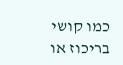כמו קושי בריכוז או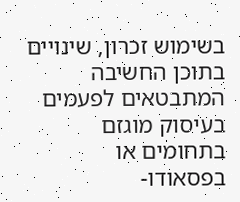בשימוש זכרון, שינויים בתוכן החשיבה המתבטאים לפעמים בעיסוק מוגזם בתחומים או בפסאודו-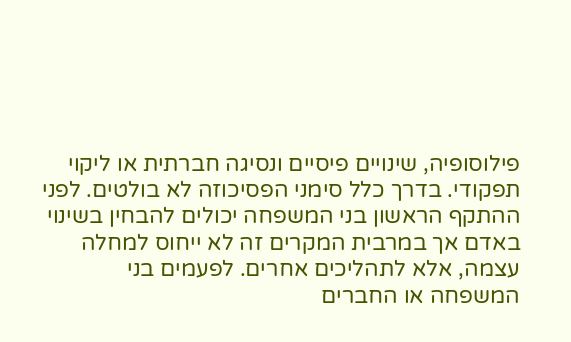פילוסופיה, שינויים פיסיים ונסיגה חברתית או ליקוי תפקודי. בדרך כלל סימני הפסיכוזה לא בולטים. לפני ההתקף הראשון בני המשפחה יכולים להבחין בשינוי באדם אך במרבית המקרים זה לא ייחוס למחלה עצמה, אלא לתהליכים אחרים. לפעמים בני המשפחה או החברים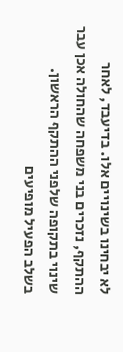לא יבחינו בשינויים אלו. בדיעבד, לאחר ההתקף, נזכרים בני משפחה שהחולה אכן עבר שינוי בתקופה שלפני ההתקף הראשון.
בשלב הפעיל מופיעים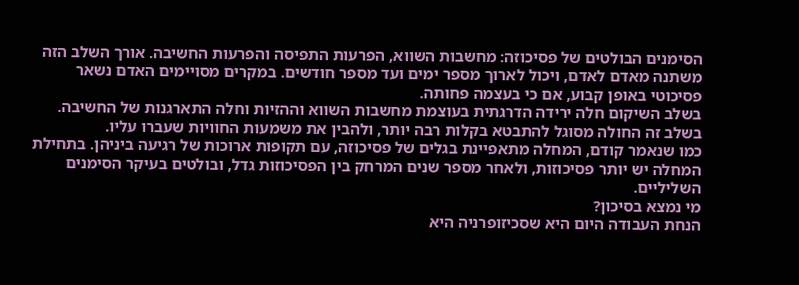הסימנים הבולטים של פסיכוזה: מחשבות השווא, הפרעות התפיסה והפרעות החשיבה. אורך השלב הזה משתנה מאדם לאדם, ויכול לארוך מספר ימים ועד מספר חודשים. במקרים מסויימים האדם נשאר פסיכוטי באופן קבוע, אם כי בעצמה פחותה.
בשלב השיקום חלה ירידה הדרגתית בעוצמת מחשבות השווא וההזיות וחלה התארגנות של החשיבה. בשלב זה החולה מסוגל להתבטא בקלות רבה יותר, ולהבין את משמעות החוויות שעברו עליו.
כמו שנאמר קודם, המחלה מתאפיינת בגלים של פסיכוזה, עם תקופות ארוכות של רגיעה ביניהן. בתחילת המחלה יש יותר פסיכוזות, ולאחר מספר שנים המרחק בין הפסיכוזות גדל, ובולטים בעיקר הסימנים השליליים.
מי נמצא בסיכון?
הנחת העבודה היום היא שסכיזופרניה היא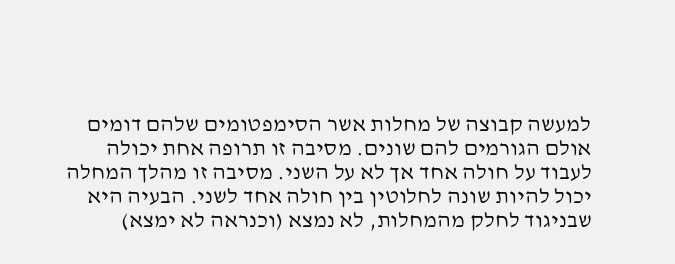למעשה קבוצה של מחלות אשר הסימפטומים שלהם דומים אולם הגורמים להם שונים. מסיבה זו תרופה אחת יכולה לעבוד על חולה אחד אך לא על השני. מסיבה זו מהלך המחלה יכול להיות שונה לחלוטין בין חולה אחד לשני. הבעיה היא שבניגוד לחלק מהמחלות, לא נמצא (וכנראה לא ימצא)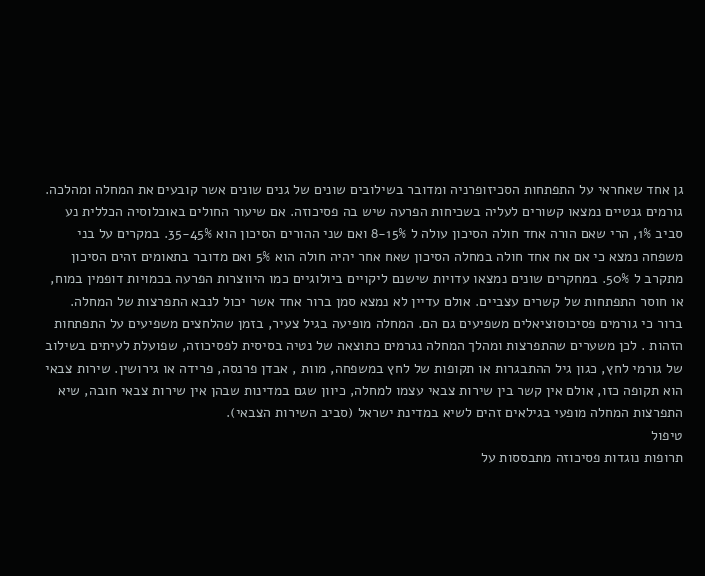גן אחד שאחראי על התפתחות הסכיזופרניה ומדובר בשילובים שונים של גנים שונים אשר קובעים את המחלה ומהלכה.
גורמים גנטיים נמצאו קשורים לעליה בשכיחות הפרעה שיש בה פסיכוזה. אם שיעור החולים באוכלוסיה הכללית נע סביב 1%, הרי שאם הורה אחד חולה הסיכון עולה ל 8-15% ואם שני ההורים הסיכון הוא 35-45%. במקרים על בני משפחה נמצא כי אם אח אחד חולה במחלה הסיכון שאח אחר יהיה חולה הוא 5% ואם מדובר בתאומים זהים הסיכון מתקרב ל 50%. במחקרים שונים נמצאו עדויות שישנם ליקויים ביולוגיים כמו היווצרות הפרעה בכמויות דופמין במוח, או חוסר התפתחות של קשרים עצביים. אולם עדיין לא נמצא סמן ברור אחד אשר יכול לנבא התפרצות של המחלה.
ברור כי גורמים פסיכוסוציאלים משפיעים גם הם. המחלה מופיעה בגיל צעיר, בזמן שהלחצים משפיעים על התפתחות הזהות . לכן משערים שהתפרצות ומהלך המחלה נגרמים כתוצאה של נטיה בסיסית לפסיכוזה, שפועלת לעיתים בשילוב של גורמי לחץ, כגון גיל ההתבגרות או תקופות של לחץ במשפחה, מוות , אבדן פרנסה, פרידה או גירושין. שירות צבאי הוא תקופה כזו, אולם אין קשר בין שירות צבאי עצמו למחלה, כיוון שגם במדינות שבהן אין שירות צבאי חובה, שיא התפרצות המחלה מופעי בגילאים זהים לשיא במדינת ישראל (סביב השירות הצבאי).
טיפול
תרופות נוגדות פסיכוזה מתבססות על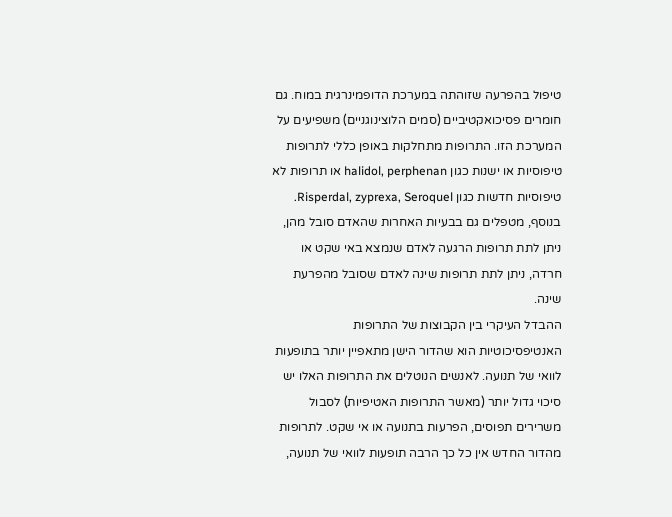טיפול בהפרעה שזוהתה במערכת הדופמינרגית במוח. גם חומרים פסיכואקטיביים (סמים הלוצינוגניים) משפיעים על המערכת הזו. התרופות מתחלקות באופן כללי לתרופות טיפוסיות או ישנות כגון halidol, perphenan או תרופות לא טיפוסיות חדשות כגון Risperdal, zyprexa, Seroquel. בנוסף, מטפלים גם בבעיות האחרות שהאדם סובל מהן, ניתן לתת תרופות הרגעה לאדם שנמצא באי שקט או חרדה, ניתן לתת תרופות שינה לאדם שסובל מהפרעת שינה.
ההבדל העיקרי בין הקבוצות של התרופות האנטיפסיכוטיות הוא שהדור הישן מתאפיין יותר בתופעות לוואי של תנועה. לאנשים הנוטלים את התרופות האלו יש סיכוי גדול יותר (מאשר התרופות האטיפיות) לסבול משרירים תפוסים, הפרעות בתנועה או אי שקט. לתרופות מהדור החדש אין כל כך הרבה תופעות לוואי של תנועה,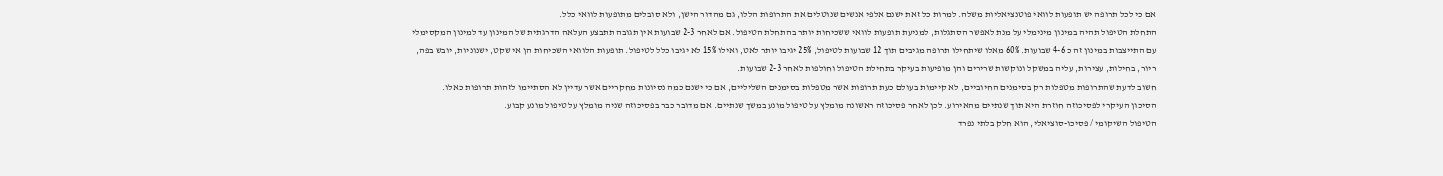אם כי לכל תרופה יש תופעות לוואי פוטנציאליות משלה. למרות כל זאת ישנם אלפי אנשים שנוטלים את התרופות הללו, גם מהדור הישן, ולא סובלים מתופעות לוואי כלל.
התחלת הטיפול תהיה במינון מינימלי על מנת לאפשר הסתגלות, למניעת תופעות לוואי ששכיחות יותר בהתחלת הטיפול. אם לאחר 2-3 שבועות אין תגובה תתבצע העלאה הדרגתית של המינון עד למינון המקסימלי עם התייצבות במינון זה כ 4-6 שבועות. 60% מאלו שיתחילו תרופה מגיבים תוך 12 שבועות לטיפול, 25% יגיבו יותר לאט, ואילו 15% לא יגיבו כלל לטיפול. תופעות הלוואי השכיחות הן אי שקט, ישנוניות, יובש בפה, ריור, בחילות, עצירות, עליה במשקל ונוקשות שרירים והן מופיעות בעיקר בתחילת הטיפול וחולפות לאחר 2-3 שבועות.
חשוב לדעת שהתרופות מטפלות רק בסימנים החיוביים, לא קיימות בעולם כעת תרופות אשר מטפלות בסימנים השליליים, אם כי ישנם כמה נסיונות מחקריים אשר עדיין לא הסתיימו לזהות תרופות כאלו.
הסיכון העיקרי לפסיכוזה חוזרת היא תוך שנתיים מהאירוע. לכן לאחר פסיכוזה ראשונה מומלץ על טיפול מונע במשך שנתיים. אם מדובר כבר בפסיכוזה שניה מומלץ על טיפול מונע קבוע.
הטיפול השיקומי / פסיכו-סוציאלי, הוא חלק בלתי נפרד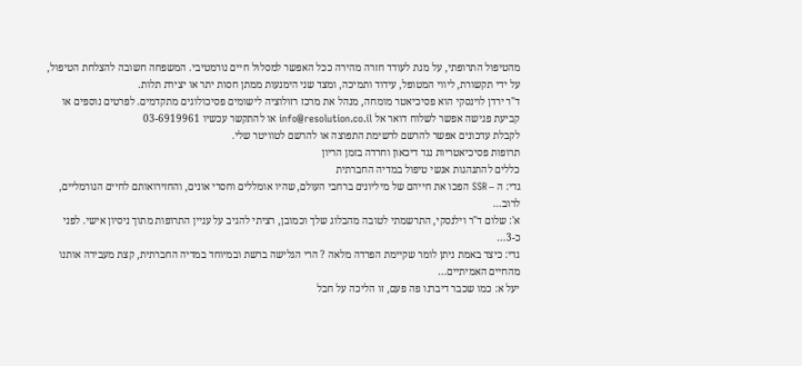מהטיפול התרופתי, על מנת לעודד חזרה מהירה ככל האפשר למסלול חיים נורמטיבי. המשפחה חשובה להצלחת הטיפול, על ידי תקשורת, ליווי המטופל, עידוד ותמיכה, ומצד שני הימנעות ממתן חסות יתר או יצירת תלות.
ד"ר ירדן לוינסקי הוא פסיכיאטר מומחה, מנהל את מרכז רזולוציה לישומים פסיכולוגים מתקדמים. לפרטים נוספים או קביעת פגישה אפשר לשלוח דואר אל info@resolution.co.il או להתקשר עכשיו 03-6919961
לקבלת עדכונים אפשר להרשם לרשימת התפוצה או להרשם לטוויטר שלי.
תרופות פסיכיאטריות נגד דיכאון וחרדה בזמן הריון
כללים להתנהגות אנשי טיפול במדיה החברתית
גדי: ה – SSR הפכו את חייהם של מיליונים ברחבי העולם, שהיו אומללים וחסרי אונים, והחזירואותם לחיים הנורמליים, לרוב...
א': שלום ד"ר וילנסקי, התרשמתי לטובה מהבלוג שלך וכמובן, רציתי להגיב על עניין התרופות מתוך ניסיון אישי. לפני כ-3...
גדי: כיצד באמת ניתן לומר שקיימת הפרדה מלאה ? הרי הגלישה ברשת ובמיוחד במדיה החברתית, קצת מעבירה אותנו מהחיים האמיתיים...
יעל א: כמו שכבר דיברנו פה פעם, זו הליכה על חבל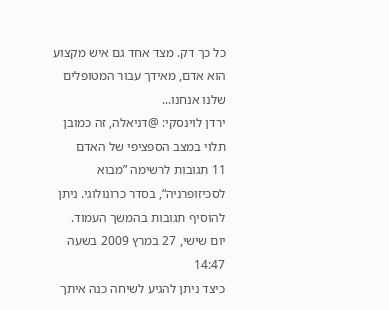כל כך דק. מצד אחד גם איש מקצוע הוא אדם, מאידך עבור המטופלים שלנו אנחנו...
ירדן לוינסקי: @דניאלה, זה כמובן תלוי במצב הספציפי של האדם
11 תגובות לרשימה ”מבוא לסכיזופרניה“, בסדר כרונולוגי. ניתן להוסיף תגובות בהמשך העמוד.
יום שישי, 27 במרץ 2009 בשעה 14:47
כיצד ניתן להגיע לשיחה כנה איתך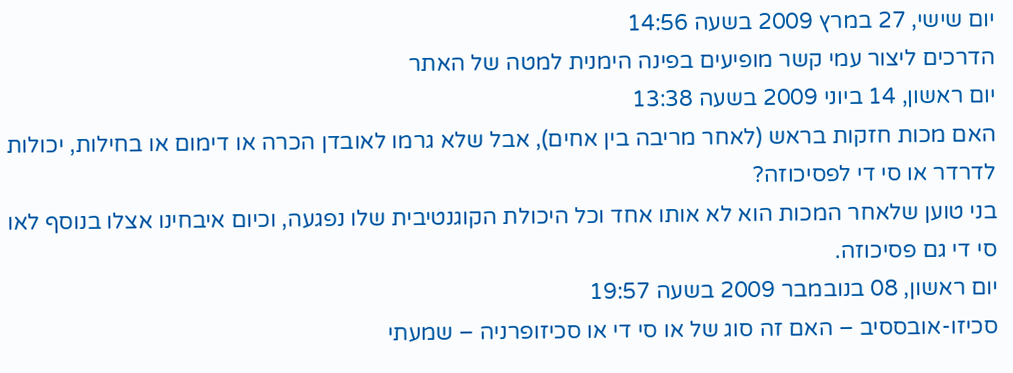יום שישי, 27 במרץ 2009 בשעה 14:56
הדרכים ליצור עמי קשר מופיעים בפינה הימנית למטה של האתר
יום ראשון, 14 ביוני 2009 בשעה 13:38
האם מכות חזקות בראש (לאחר מריבה בין אחים), אבל שלא גרמו לאובדן הכרה או דימום או בחילות, יכולות לדרדר או סי די לפסיכוזה?
בני טוען שלאחר המכות הוא לא אותו אחד וכל היכולת הקוגנטיבית שלו נפגעה, וכיום איבחינו אצלו בנוסף לאו סי די גם פסיכוזה.
יום ראשון, 08 בנובמבר 2009 בשעה 19:57
סכיזו-אובססיב – האם זה סוג של או סי די או סכיזופרניה – שמעתי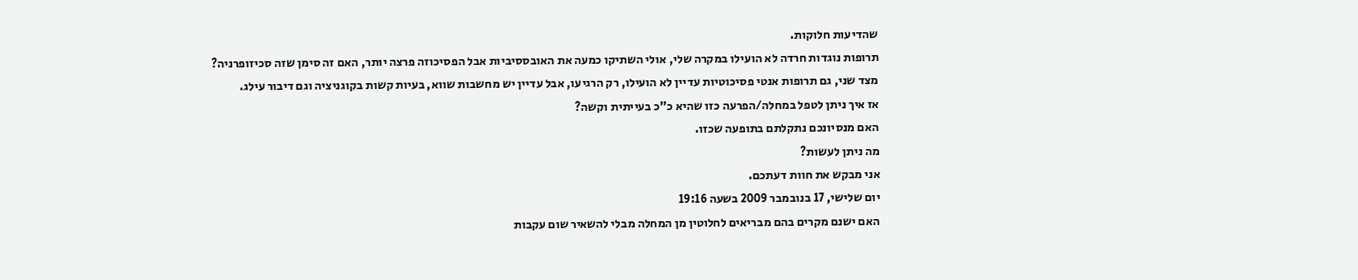שהדיעות חלוקות.
תרופות נוגדות חרדה לא הועילו במקרה שלי, אולי השתיקו כמעה את האובססיביות אבל הפסיכוזה פרצה יותר, האם זה סימן שזה סכיזופרניה?
מצד שני, גם תרופות אנטי פסיכוטיות עדיין לא הועילו, רק הרגיעו, אבל עדיין יש מחשבות שווא, בעיות קשות בקוגניציה וגם דיבור עילג.
אז איך ניתן לטפל במחלה/הפרעה כזו שהיא כ"כ בעייתית וקשה?
האם מנסיונכם נתקלתם בתופעה שכזו.
מה ניתן לעשות?
אני מבקש את חוות דעתכם.
יום שלישי, 17 בנובמבר 2009 בשעה 19:16
האם ישנם מקרים בהם מבריאים לחלוטין מן המחלה מבלי להשאיר שום עקבות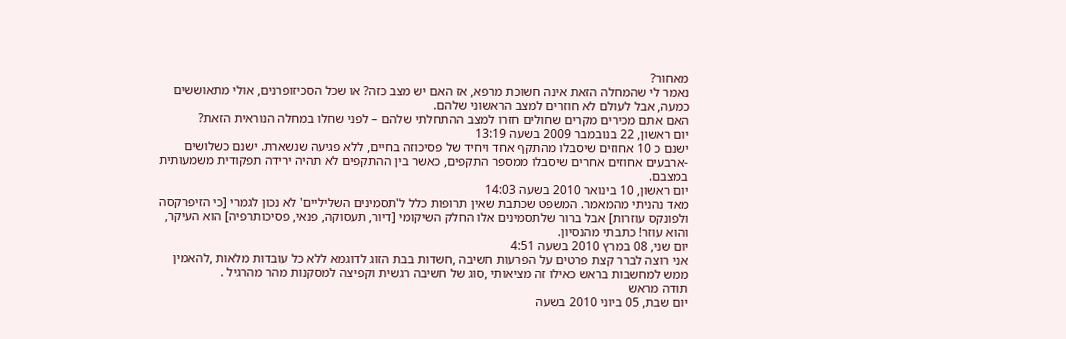מאחור?
נאמר לי שהמחלה הזאת אינה חשוכת מרפא, אז האם יש מצב כזה? או שכל הסכיזופרנים, אולי מתאוששים כמעה, אבל לעולם לא חוזרים למצב הראשוני שלהם.
האם אתם מכירים מקרים שחולים חזרו למצב ההתחלתי שלהם – לפני שחלו במחלה הנוראית הזאת?
יום ראשון, 22 בנובמבר 2009 בשעה 13:19
ישנם כ 10 אחוזים שיסבלו מהתקף אחד ויחיד של פסיכוזה בחיים, ללא פגיעה שנשארת. ישנם כשלושים -ארבעים אחוזים אחרים שיסבלו ממספר התקפים, כאשר בין ההתקפים לא תהיה ירידה תפקודית משמעותית במצבם.
יום ראשון, 10 בינואר 2010 בשעה 14:03
מאד נהניתי מהמאמר. המשפט שכתבת שאין תרופות כלל ל'תסמינים השליליים' לא נכון לגמרי [כי הזיפרקסה ולפונקס עוזרות] אבל ברור שלתסמינים אלו החלק השיקומי [דיור, תעסוקה, פנאי, פסיכותרפיה] הוא העיקר, והוא עוזר! כתבתי מהנסיון.
יום שני, 08 במרץ 2010 בשעה 4:51
אני רוצה לברר קצת פרטים על הפרעות חשיבה ,חשדות בבת הזוג לדוגמא ללא כל עובדות מלאות ,להאמין ממש למחשבות בראש כאילו זה מציאותי ,סוג של חשיבה רגשית וקפיצה למסקנות מהר מהרגיל .
תודה מראש
יום שבת, 05 ביוני 2010 בשעה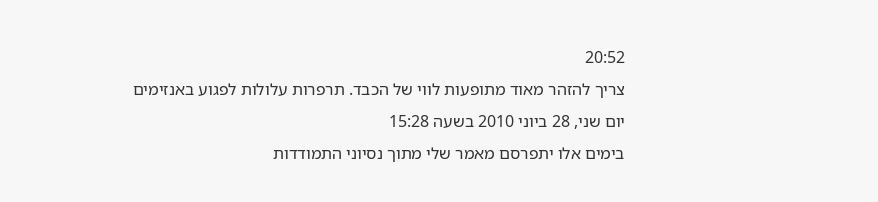20:52
צריך להזהר מאוד מתופעות לווי של הכבד. תרפרות עלולות לפגוע באנזימים
יום שני, 28 ביוני 2010 בשעה 15:28
בימים אלו יתפרסם מאמר שלי מתוך נסיוני התמודדות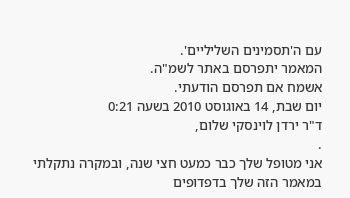עם ה'תסמינים השליליים'.
המאמר יתפרסם באתר לשמ"ה.
אשמח אם תפרסם הודעתי.
יום שבת, 14 באוגוסט 2010 בשעה 0:21
ד"ר ירדן לוינסקי שלום,
.
אני מטופל שלך כבר כמעט חצי שנה, ובמקרה נתקלתי במאמר הזה שלך בדפדופים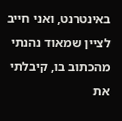באינטרנט, ואני חייב לציין שמאוד נהנתי מהכתוב בו, קיבלתי את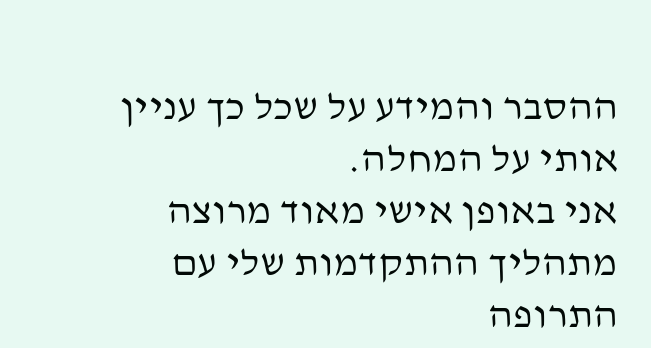ההסבר והמידע על שכל כך עניין אותי על המחלה.
אני באופן אישי מאוד מרוצה מתהליך ההתקדמות שלי עם התרופה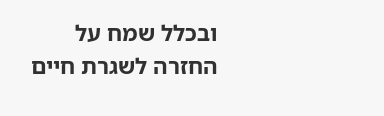ובכלל שמח על החזרה לשגרת חיים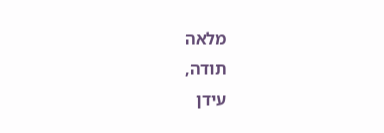מלאה
תודה,
עידן